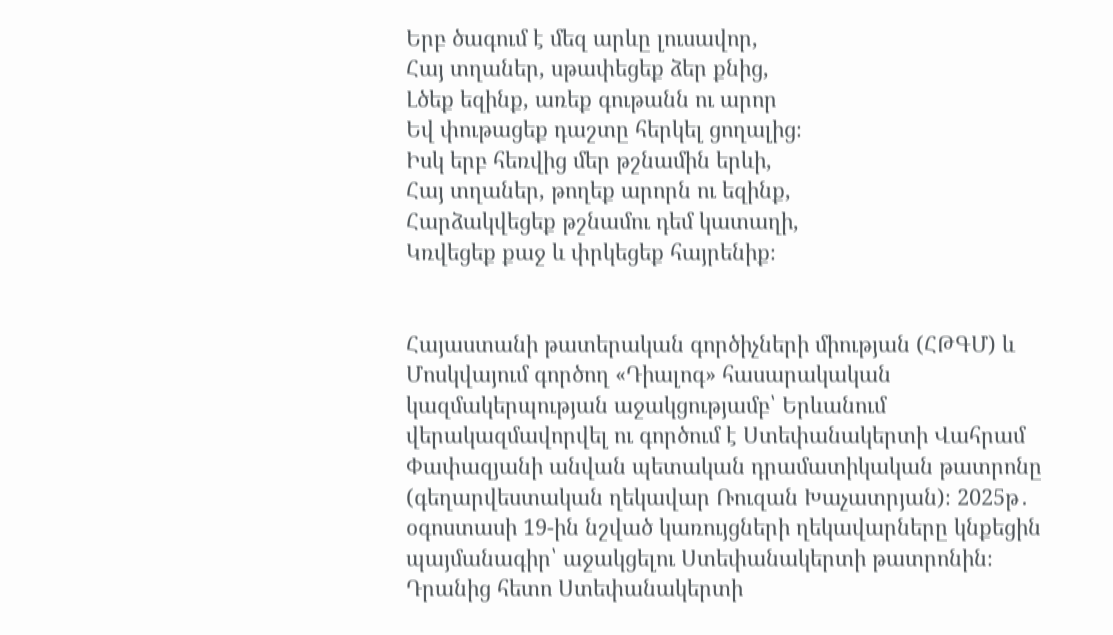Երբ ծագում է մեզ արևը լուսավոր,
Հայ տղաներ, սթափեցեք ձեր քնից,
Լծեք եզինք, առեք գութանն ու արոր
Եվ փութացեք դաշտը հերկել ցողալից։
Իսկ երբ հեռվից մեր թշնամին երևի,
Հայ տղաներ, թողեք արորն ու եզինք,
Հարձակվեցեք թշնամու դեմ կատաղի,
Կռվեցեք քաջ և փրկեցեք հայրենիք։


Հայաստանի թատերական գործիչների միության (ՀԹԳՄ) և Մոսկվայում գործող «Դիալոգ» հասարակական կազմակերպության աջակցությամբ՝ Երևանում վերակազմավորվել ու գործում է Ստեփանակերտի Վահրամ Փափազյանի անվան պետական դրամատիկական թատրոնը (գեղարվեստական ղեկավար Ռուզան Խաչատրյան)։ 2025թ․ օգոստասի 19-ին նշված կառույցների ղեկավարները կնքեցին պայմանագիր՝ աջակցելու Ստեփանակերտի թատրոնին։ Դրանից հետո Ստեփանակերտի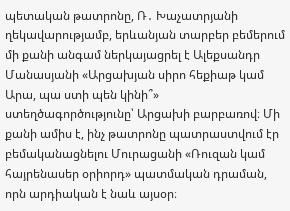պետական թատրոնը, Ռ․ Խաչատրյանի ղեկավարությամբ, երևանյան տարբեր բեմերում մի քանի անգամ ներկայացրել է Ալեքսանդր Մանասյանի «Արցախյան սիրո հեքիաթ կամ Արա, պա ստի պեն կինի՞» ստեղծագործությունը՝ Արցախի բարբառով։ Մի քանի ամիս է, ինչ թատրոնը պատրաստվում էր բեմականացնելու Մուրացանի «Ռուզան կամ հայրենասեր օրիորդ» պատմական դրաման, որն արդիական է նաև այսօր։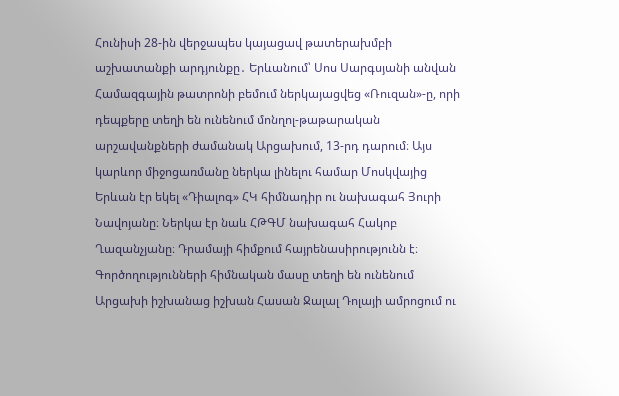Հունիսի 28-ին վերջապես կայացավ թատերախմբի աշխատանքի արդյունքը․ Երևանում՝ Սոս Սարգսյանի անվան Համազգային թատրոնի բեմում ներկայացվեց «Ռուզան»-ը, որի դեպքերը տեղի են ունենում մոնղոլ-թաթարական արշավանքների ժամանակ Արցախում, 13-րդ դարում։ Այս կարևոր միջոցառմանը ներկա լինելու համար Մոսկվայից Երևան էր եկել «Դիալոգ» ՀԿ հիմնադիր ու նախագահ Յուրի Նավոյանը։ Ներկա էր նաև ՀԹԳՄ նախագահ Հակոբ Ղազանչյանը։ Դրամայի հիմքում հայրենասիրությունն է։ Գործողությունների հիմնական մասը տեղի են ունենում Արցախի իշխանաց իշխան Հասան Ջալալ Դոլայի ամրոցում ու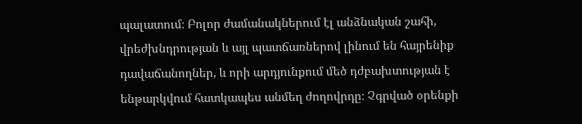պալատում։ Բոլոր ժամանակներում էլ անձնական շահի, վրեժխնդրության և այլ պատճառներով լինում են հայրենիք դավաճանողներ, և որի արդյունքում մեծ դժբախտության է ենթարկվում հատկապես անմեղ ժողովրդը։ Չգրված օրենքի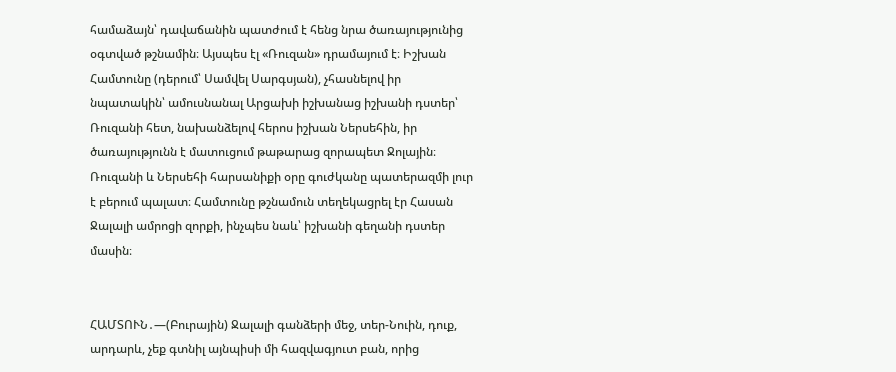համաձայն՝ դավաճանին պատժում է հենց նրա ծառայությունից օգտված թշնամին։ Այսպես էլ «Ռուզան» դրամայում է։ Իշխան Համտունը (դերում՝ Սամվել Սարգսյան), չհասնելով իր նպատակին՝ ամուսնանալ Արցախի իշխանաց իշխանի դստեր՝ Ռուզանի հետ, նախանձելով հերոս իշխան Ներսեհին, իր ծառայությունն է մատուցում թաթարաց զորապետ Ջոլային։ Ռուզանի և Ներսեհի հարսանիքի օրը գուժկանը պատերազմի լուր է բերում պալատ։ Համտունը թշնամուն տեղեկացրել էր Հասան Ջալալի ամրոցի զորքի, ինչպես նաև՝ իշխանի գեղանի դստեր մասին։


ՀԱՄՏՈՒՆ․—(Բուրային) Ջալալի գանձերի մեջ, տեր-Նուին, դուք, արդարև, չեք գտնիլ այնպիսի մի հազվագյուտ բան, որից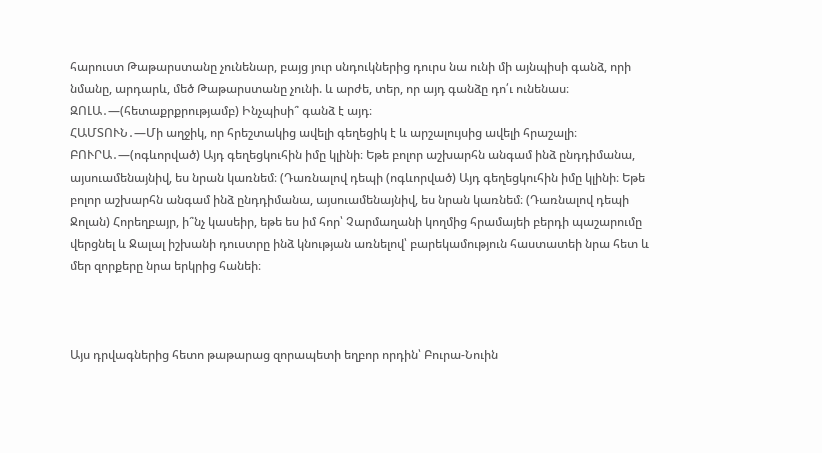հարուստ Թաթարստանը չունենար, բայց յուր սնդուկներից դուրս նա ունի մի այնպիսի գանձ, որի նմանը, արդարև, մեծ Թաթարստանը չունի. և արժե, տեր, որ այդ գանձը դո՛ւ ունենաս։
ԶՈԼԱ․—(հետաքրքրությամբ) Ինչպիսի՞ գանձ է այդ։
ՀԱՄՏՈՒՆ․—Մի աղջիկ, որ հրեշտակից ավելի գեղեցիկ է և արշալույսից ավելի հրաշալի։
ԲՈՒՐԱ․—(ոգևորված) Այդ գեղեցկուհին իմը կլինի։ Եթե բոլոր աշխարհն անգամ ինձ ընդդիմանա, այսուամենայնիվ, ես նրան կառնեմ։ (Դառնալով դեպի (ոգևորված) Այդ գեղեցկուհին իմը կլինի։ Եթե բոլոր աշխարհն անգամ ինձ ընդդիմանա, այսուամենայնիվ, ես նրան կառնեմ։ (Դառնալով դեպի Ջոլան) Հորեղբայր, ի՞նչ կասեիր, եթե ես իմ հոր՝ Չարմաղանի կողմից հրամայեի բերդի պաշարումը վերցնել և Ջալալ իշխանի դուստրը ինձ կնության առնելով՝ բարեկամություն հաստատեի նրա հետ և մեր զորքերը նրա երկրից հանեի։



Այս դրվագներից հետո թաթարաց զորապետի եղբոր որդին՝ Բուրա-Նուին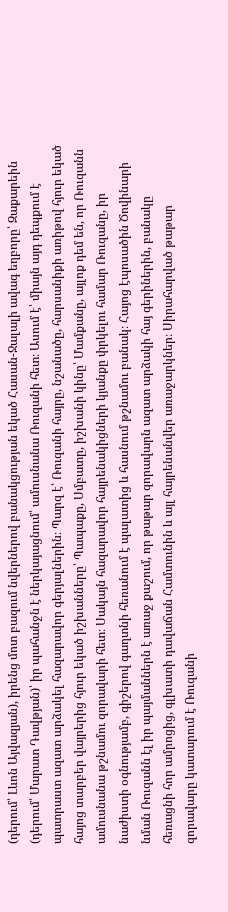(դերում՝ Լևոն Այվազյան), իրենց մոտ բազում նվերներով բանակցության եկած Հասան-Ջալալի ավագ եղբորը՝ Զաքարեին (դերում՝ Մարատ Դավթյան)՝ իր պահանջն է ներկայացնում՝ ամուսնանա Ռուզանի հետ։ Ասում է՝ միայն այդ դեպքում է պատրաստ ազատ արձակել հազարավոր գերյալներին։ Պարզ է՝ Ռուզանի հայրը, նշանածը, հարսանիքի առիթով հյուր եկած հայոց տարբեր վայրերից հյուր եկած իշխանները՝ Պապաքը, Սմբատը, իշխանի կինը՝ Մամքանը, այլոք դեմ են, որ Ռուզանն ամուսնանա թշնամու զորավարի հետ։ Սակայն հազարավոր հայրենակիցների կյանքը փրկելու համար Ռուզանը, իր նաժիստի օգնությամբ, գիշերով գաղտնի հեռանում է պալատից և հասնում թշնամու բանակ։ Հայոց էպոսածին Ծովինարի նման Ռուզանն էլ իր պայմաններն է առաջ քաշում, որ թաթար զորավարն ազատ արձակի հայ գերիներին, բանակը հեռացնի հոր ամրոցից, գլխատի դավաճան Համտունին և այլ հայրենանվեր առաջարկներ։ Սիրահարված թաթար զորավարը կատարում է Ռուզանի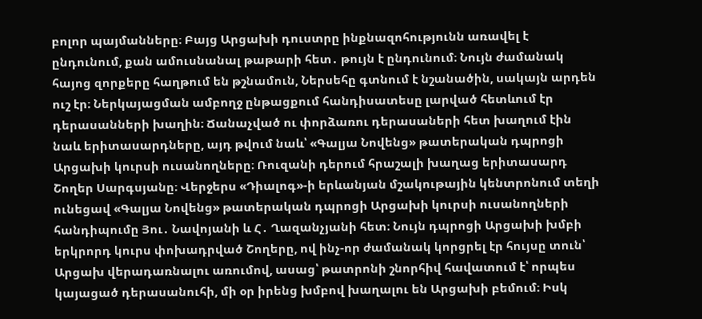բոլոր պայմանները։ Բայց Արցախի դուստրը ինքնազոհությունն առավել է ընդունում, քան ամուսնանալ թաթարի հետ․ թույն է ընդունում։ Նույն ժամանակ հայոց զորքերը հաղթում են թշնամուն, Ներսեհը գտնում է նշանածին, սակայն արդեն ուշ էր։ Ներկայացման ամբողջ ընթացքում հանդիսատեսը լարված հետևում էր դերասանների խաղին։ Ճանաչված ու փորձառու դերասաների հետ խաղում էին նաև երիտասարդները, այդ թվում նաև՝ «Գալյա Նովենց» թատերական դպրոցի Արցախի կուրսի ուսանողները։ Ռուզանի դերում հրաշալի խաղաց երիտասարդ Շողեր Սարգսյանը։ Վերջերս «Դիալոգ»-ի երևանյան մշակութային կենտրոնում տեղի ունեցավ «Գալյա Նովենց» թատերական դպրոցի Արցախի կուրսի ուսանողների հանդիպումը Յու․ Նավոյանի և Հ․ Ղազանչյանի հետ։ Նույն դպրոցի Արցախի խմբի երկրորդ կուրս փոխադրված Շողերը, ով ինչ-որ ժամանակ կորցրել էր հույսը տուն՝ Արցախ վերադառնալու առումով, ասաց՝ թատրոնի շնորհիվ հավատում է՝ որպես կայացած դերասանուհի, մի օր իրենց խմբով խաղալու են Արցախի բեմում։ Իսկ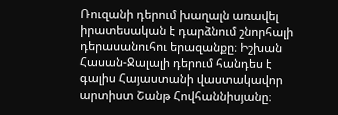Ռուզանի դերում խաղալն առավել իրատեսական է դարձնում շնորհալի դերասանուհու երազանքը։ Իշխան Հասան-Ջալալի դերում հանդես է գալիս Հայաստանի վաստակավոր արտիստ Շանթ Հովհաննիսյանը։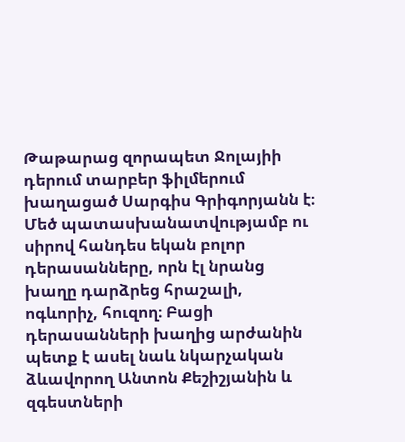Թաթարաց զորապետ Ջոլայիի դերում տարբեր ֆիլմերում խաղացած Սարգիս Գրիգորյանն է։ Մեծ պատասխանատվությամբ ու սիրով հանդես եկան բոլոր դերասանները, որն էլ նրանց խաղը դարձրեց հրաշալի, ոգևորիչ, հուզող։ Բացի դերասանների խաղից արժանին պետք է ասել նաև նկարչական ձևավորող Անտոն Քեշիշյանին և զգեստների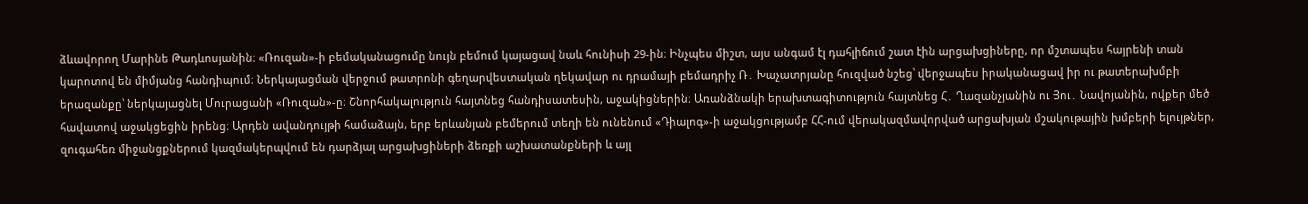ձևավորող Մարինե Թադևոսյանին։ «Ռուզան»-ի բեմականացումը նույն բեմում կայացավ նաև հունիսի 29-ին։ Ինչպես միշտ, այս անգամ էլ դահլիճում շատ էին արցախցիները, որ մշտապես հայրենի տան կարոտով են միմյանց հանդիպում։ Ներկայացման վերջում թատրոնի գեղարվեստական ղեկավար ու դրամայի բեմադրիչ Ռ․ Խաչատրյանը հուզված նշեց՝ վերջապես իրականացավ իր ու թատերախմբի երազանքը՝ ներկայացնել Մուրացանի «Ռուզան»-ը։ Շնորհակալություն հայտնեց հանդիսատեսին, աջակիցներին։ Առանձնակի երախտագիտություն հայտնեց Հ․ Ղազանչյանին ու Յու․ Նավոյանին, ովքեր մեծ հավատով աջակցեցին իրենց։ Արդեն ավանդույթի համաձայն, երբ երևանյան բեմերում տեղի են ունենում «Դիալոգ»-ի աջակցությամբ ՀՀ-ում վերակազմավորված արցախյան մշակութային խմբերի ելույթներ, զուգահեռ միջանցքներում կազմակերպվում են դարձյալ արցախցիների ձեռքի աշխատանքների և այլ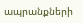ապրանքների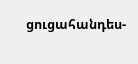ցուցահանդես-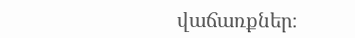վաճառքներ։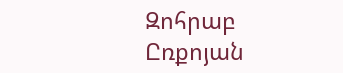Զոհրաբ Ըռքոյան